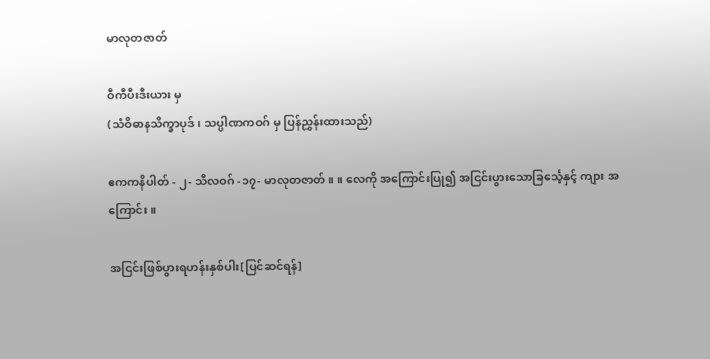မာလုတဇာတ်

ဝီကီပီးဒီးယား မှ
(သံဝိဓာနသိက္ခာပုဒ်၊ သပ္ပါဏကဝဂ် မှ ပြန်ညွှန်းထားသည်)

ဧကကနိပါတ် - ၂- သီလဝဂ် -၁၇- မာလုတဇာတ်။ ။ လေကို အကြောင်းပြု၍ အငြင်းပွားသောခြင်္သေ့နှင့် ကျား အကြောင်း။

အငြင်းဖြစ်ပွားရဟန်းနှစ်ပါး[ပြင်ဆင်ရန်]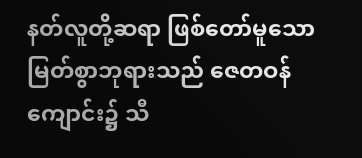နတ်လူတို့ဆရာ ဖြစ်တော်မူသောမြတ်စွာဘုရားသည် ဇေတဝန်ကျောင်း၌ သီ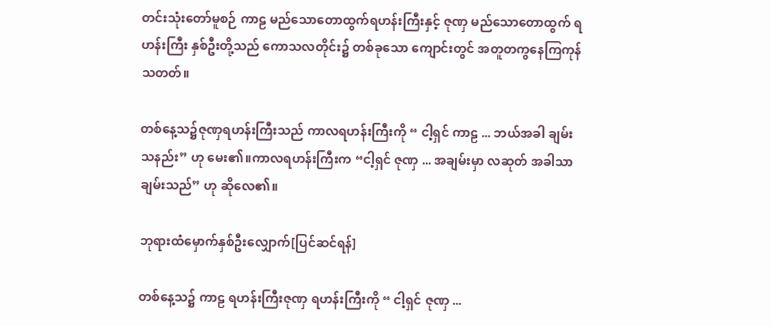တင်းသုံးတော်မူစဉ် ကာဠ မည်သောတောထွက်ရဟန်းကြီးနှင့် ဇုဏှ မည်သောတောထွက် ရဟန်းကြီး နှစ်ဦးတို့သည် ကောသလတိုင်း၌ တစ်ခုသော ကျောင်းတွင် အတူတကွနေကြကုန်သတတ်။

တစ်နေ့သ၌ဇုဏှရဟန်းကြီးသည် ကာလရဟန်းကြီးကို “ ငါ့ရှင် ကာဠ ... ဘယ်အခါ ချမ်းသနည်း” ဟု မေး၏။ကာလရဟန်းကြီးက “ငါ့ရှင် ဇုဏှ ... အချမ်းမှာ လဆုတ် အခါသာ ချမ်းသည်” ဟု ဆိုလေ၏။

ဘုရားထံမှောက်နှစ်ဦးလျှောက်[ပြင်ဆင်ရန်]

တစ်နေ့သ၌ ကာဠ ရဟန်းကြီးဇုဏှ ရဟန်းကြီးကို “ ငါ့ရှင် ဇုဏှ ...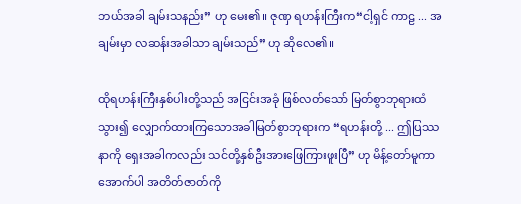ဘယ်အခါ ချမ်းသနည်း” ဟု မေး၏။ ဇုဏှ ရဟန်းကြီးက“ငါ့ရှင် ကာဠ ... အချမ်းမှာ လဆန်းအခါသာ ချမ်းသည်” ဟု ဆိုလေ၏။

ထိုရဟန်းကြီးနှစ်ပါးတို့သည် အငြင်းအခုံ ဖြစ်လတ်သော် မြတ်စွာဘုရားထံသွား၍ လျှောက်ထားကြသောအခါမြတ်စွာဘုရားက “ရဟန်းတို့ ... ဤပြဿနာကို ရှေးအခါကလည်း သင်တို့နှစ်ဦးအားဖြေကြားဖူးပြီ” ဟု မိန့်တော်မူကာ အောက်ပါ အတိတ်ဇာတ်ကို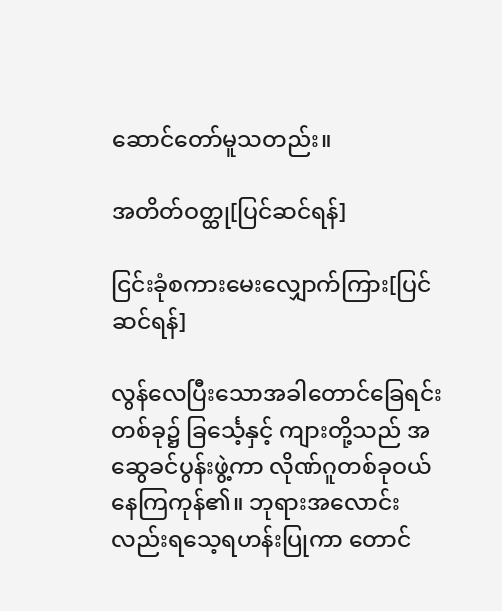ဆောင်တော်မူသတည်း။

အတိတ်ဝတ္ထု[ပြင်ဆင်ရန်]

ငြင်းခုံစကားမေးလျှောက်ကြား[ပြင်ဆင်ရန်]

လွန်လေပြီးသောအခါတောင်ခြေရင်းတစ်ခု၌ ခြင်္သေ့နှင့် ကျားတို့သည် အဆွေခင်ပွန်းဖွဲ့ကာ လိုဏ်ဂူတစ်ခုဝယ် နေကြကုန်၏။ ဘုရားအလောင်းလည်းရသေ့ရဟန်းပြုကာ တောင်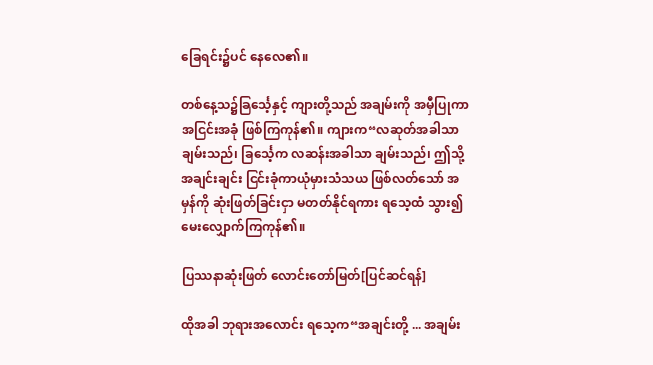ခြေရင်း၌ပင် နေလေ၏။

တစ်နေ့သ၌ခြင်္သေ့နှင့် ကျားတို့သည် အချမ်းကို အမှီပြုကာ အငြင်းအခုံ ဖြစ်ကြကုန်၏။ ကျားက“လဆုတ်အခါသာ ချမ်းသည်၊ ခြင်္သေ့က လဆန်းအခါသာ ချမ်းသည်၊ ဤသို့ အချင်းချင်း ငြင်းခုံကာယုံမှားသံသယ ဖြစ်လတ်သော် အမှန်ကို ဆုံးဖြတ်ခြင်းငှာ မတတ်နိုင်ရကား ရသေ့ထံ သွား၍မေးလျှောက်ကြကုန်၏။

ပြဿနာဆုံးဖြတ် လောင်းတော်မြတ်[ပြင်ဆင်ရန်]

ထိုအခါ ဘုရားအလောင်း ရသေ့က“အချင်းတို့ ... အချမ်း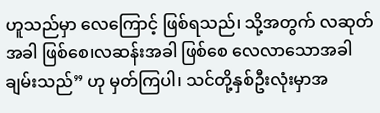ဟူသည်မှာ လေကြောင့် ဖြစ်ရသည်၊ သို့အတွက် လဆုတ်အခါ ဖြစ်စေ၊လဆန်းအခါ ဖြစ်စေ လေလာသောအခါ ချမ်းသည်” ဟု မှတ်ကြပါ၊ သင်တို့နှစ်ဦးလုံးမှာအ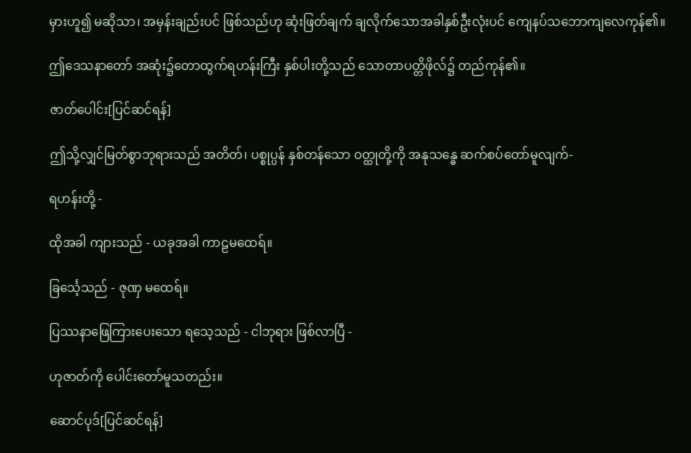မှားဟူ၍ မဆိုသာ၊ အမှန်းချည်းပင် ဖြစ်သည်ဟု ဆုံးဖြတ်ချက် ချလိုက်သောအခါနှစ်ဦးလုံးပင် ကျေနပ်သဘောကျလေကုန်၏။

ဤဒေသနာတော် အဆုံး၌တောထွက်ရဟန်းကြီး နှစ်ပါးတို့သည် သောတာပတ္တိဖိုလ်၌ တည်ကုန်၏။

ဇာတ်ပေါင်း[ပြင်ဆင်ရန်]

ဤသို့လျှင်မြတ်စွာဘုရားသည် အတိတ်၊ ပစ္စုပ္ပန် နှစ်တန်သော ဝတ္ထုတို့ကို အနုသန္ဓေ ဆက်စပ်တော်မူလျက်-

ရဟန်းတို့ -

ထိုအခါ ကျားသည် - ယခုအခါ ကာဠမထေရ်။

ခြင်္သေ့သည် - ဇုဏှ မထေရ်။

ပြဿနာဖြေကြားပေးသော ရသေ့သည် - ငါဘုရား ဖြစ်လာပြီ -

ဟုဇာတ်ကို ပေါင်းတော်မူသတည်း။

ဆောင်ပုဒ်[ပြင်ဆင်ရန်]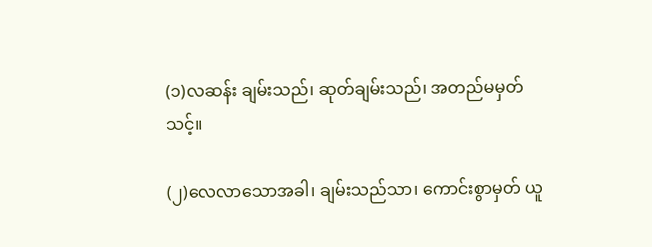(၁)လဆန်း ချမ်းသည်၊ ဆုတ်ချမ်းသည်၊ အတည်မမှတ်သင့်။

(၂)လေလာသောအခါ၊ ချမ်းသည်သာ၊ ကောင်းစွာမှတ် ယူ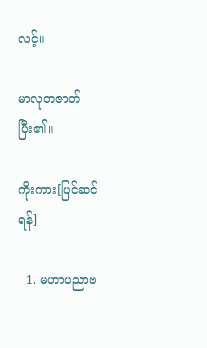လင့်။

မာလုတဇာတ်ပြီး၏။

ကိုးကား[ပြင်ဆင်ရန်]

  1. မဟာပညာဗ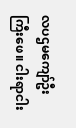လပဌမကျော်ဦးကြီးဖေ။ ငါးရာငါး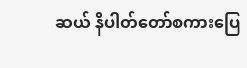ဆယ် နိပါတ်တော်စကားပြေ